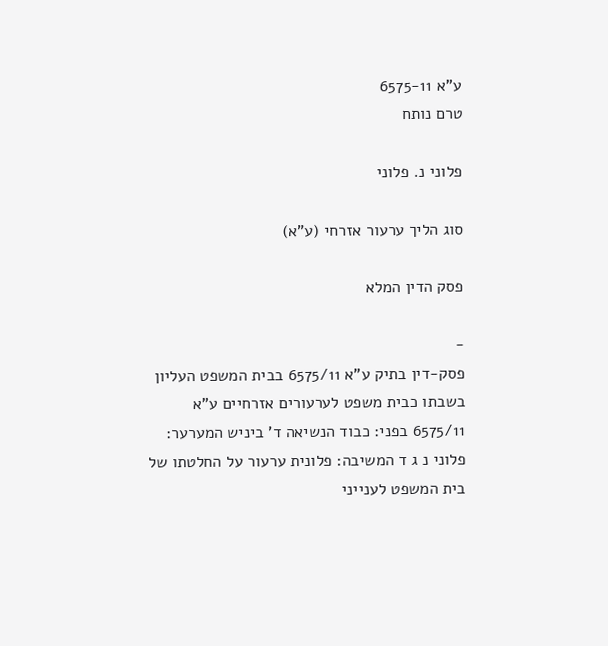ע"א 6575-11
טרם נותח

פלוני נ. פלוני

סוג הליך ערעור אזרחי (ע"א)

פסק הדין המלא

-
פסק-דין בתיק ע"א 6575/11 בבית המשפט העליון בשבתו כבית משפט לערעורים אזרחיים ע"א 6575/11 בפני: כבוד הנשיאה ד' ביניש המערער: פלוני נ ג ד המשיבה: פלונית ערעור על החלטתו של בית המשפט לענייני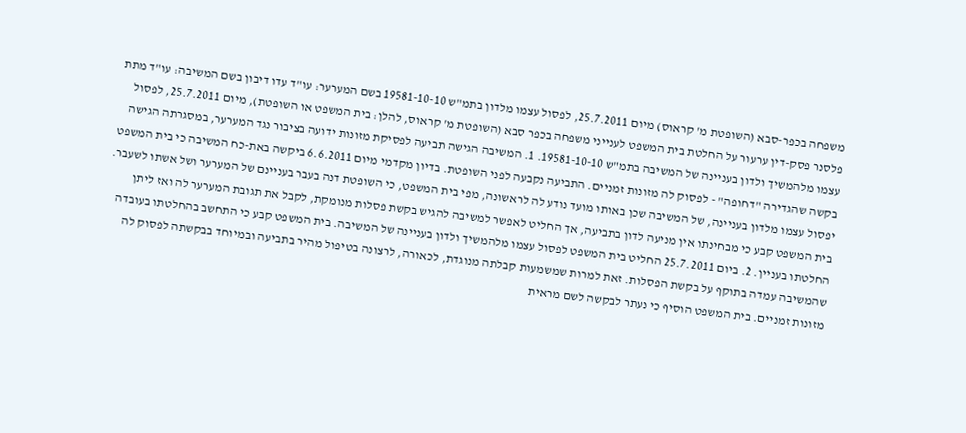משפחה בכפר-סבא (השופטת מ' קראוס) מיום 25.7.2011, לפסול עצמו מלדון בתמ"ש 19581-10-10 בשם המערער: עו"ד עדו דיבון בשם המשיבה: עו"ד מתת פלסנר פסק-דין ערעור על החלטת בית המשפט לענייני משפחה בכפר סבא (השופטת מ' קראוס, להלן: בית המשפט או השופטת), מיום 25.7.2011, לפסול עצמו מלהמשיך ולדון בעניינה של המשיבה בתמ"ש 19581-10-10. 1. המשיבה הגישה תביעה לפסיקת מזונות ידועה בציבור נגד המערער, במסגרתה הגישה בקשה שהגדירה "דחופה" - לפסוק לה מזונות זמניים. התביעה נקבעה לפני השופטת. בדיון מקדמי מיום 6.6.2011 ביקשה באת-כח המשיבה כי בית המשפט יפסול עצמו מלדון בעניינה, של המשיבה שכן באותו מועד נודע לה לראשונה, מפי בית המשפט, כי השופטת דנה בעבר בעניינם של המערער ושל אשתו לשעבר. בית המשפט קבע כי מבחינתו אין מניעה לדון בתביעה, אך החליט לאפשר למשיבה להגיש בקשת פסלות מנומקת, לקבל את תגובת המערער לה ואז ליתן החלטתו בעניין. 2. ביום 25.7.2011 החליט בית המשפט לפסול עצמו מלהמשיך ולדון בעניינה של המשיבה. בית המשפט קבע כי התחשב בהחלטתו בעובדה שהמשיבה עמדה בתוקף על בקשת הפסלות. זאת למרות שמשמעות קבלתה מנוגדת, לכאורה, לרצונה בטיפול מהיר בתביעה ובמיוחד בבקשתה לפסוק לה מזונות זמניים. בית המשפט הוסיף כי נעתר לבקשה לשם מראית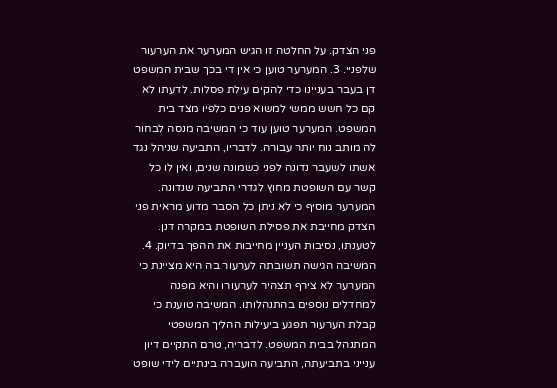פני הצדק. על החלטה זו הגיש המערער את הערעור שלפניי. 3. המערער טוען כי אין די בכך שבית המשפט דן בעבר בעניינו כדי להקים עילת פסלות. לדעתו לא קם כל חשש ממשי למשוא פנים כלפיו מצד בית המשפט. המערער טוען עוד כי המשיבה מנסה לבחור לה מותב נוח יותר עבורה. לדבריו, התביעה שניהל נגד אשתו לשעבר נדונה לפני כשמונה שנים, ואין לו כל קשר עם השופטת מחוץ לגדרי התביעה שנדונה. המערער מוסיף כי לא ניתן כל הסבר מדוע מראית פני הצדק מחייבת את פסילת השופטת במקרה דנן. לטענתו, נסיבות העניין מחייבות את ההפך בדיוק. 4. המשיבה הגישה תשובתה לערעור בה היא מציינת כי המערער לא צירף תצהיר לערעורו והיא מפנה למחדלים נוספים בהתנהלותו. המשיבה טוענת כי קבלת הערעור תפגע ביעילות ההליך המשפטי המתנהל בבית המשפט. לדבריה, טרם התקיים דיון ענייני בתביעתה, התביעה הועברה בינתיים לידי שופט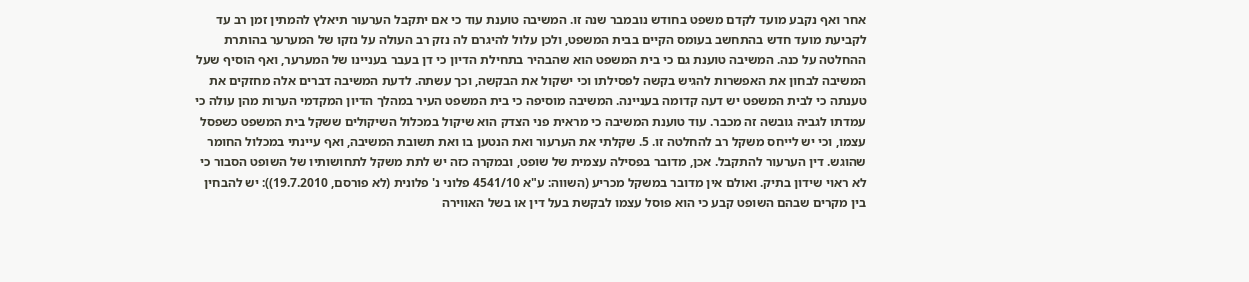אחר ואף נקבע מועד לקדם משפט בחודש נובמבר שנה זו. המשיבה טוענת עוד כי אם יתקבל הערעור תיאלץ להמתין זמן רב עד לקביעת מועד חדש בהתחשב בעומס הקיים בבית המשפט, ולכן עלול להיגרם לה נזק רב העולה על נזקו של המערער בהותרת ההחלטה על כנה. המשיבה טוענת גם כי בית המשפט הוא שהבהיר בתחילת הדיון כי דן בעבר בעניינו של המערער, ואף הוסיף שעל המשיבה לבחון את האפשרות להגיש בקשה לפסילתו וכי ישקול את הבקשה, וכך עשתה. לדעת המשיבה דברים אלה מחזקים את טענתה כי לבית המשפט יש דעה קדומה בעניינה. המשיבה מוסיפה כי בית המשפט העיר במהלך הדיון המקדמי הערות מהן עולה כי עמדתו לגביה גובשה זה מכבר. עוד טוענת המשיבה כי מראית פני הצדק הוא שיקול במכלול השיקולים ששקל בית המשפט כשפסל עצמו, וכי יש לייחס משקל רב להחלטה זו. 5. שקלתי את הערעור ואת הנטען בו ואת תשובת המשיבה, ואף עיינתי במכלול החומר שהוגש. דין הערעור להתקבל. אכן, מדובר בפסילה עצמית של שופט, ובמקרה כזה יש לתת משקל לתחושותיו של השופט הסבור כי לא ראוי שידון בתיק. ואולם אין מדובר במשקל מכריע (השווה: ע"א 4541/10 פלוני נ' פלונית (לא פורסם, 19.7.2010)): יש להבחין בין מקרים שבהם השופט קבע כי הוא פוסל עצמו לבקשת בעל דין או בשל האווירה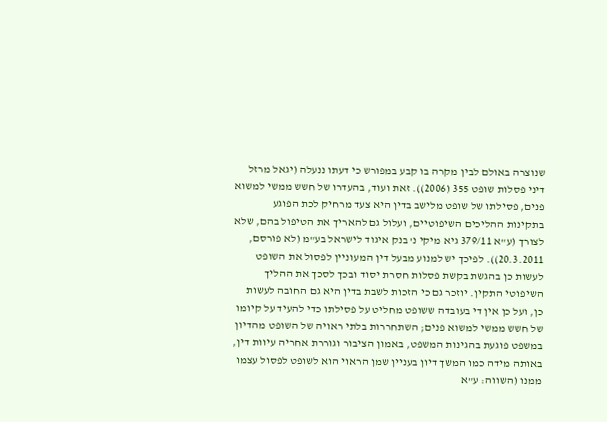שנוצרה באולם לבין מקרה בו קבע במפורש כי דעתו ננעלה (יגאל מרזל דיני פסלות שופט 355 (2006)). זאת ועוד, בהעדרו של חשש ממשי למשוא פנים, פסילתו של שופט מלישב בדין היא צעד מרחיק לכת הפוגע בתקינות ההליכים השיפוטיים, ועלול גם להאריך את הטיפול בהם, שלא לצורך (ע"א 379/11 גיא מיקי נ' בנק איגוד לישראל בע"מ (לא פורסם, 20.3.2011)). לפיכך יש למנוע מבעל דין המעוניין לפסול את השופט לעשות כן בהגשת בקשת פסלות חסרת יסוד ובכך לסכך את ההליך השיפוטי התקין. יוזכר גם כי הזכות לשבת בדין היא גם החובה לעשות כן, ועל כן אין די בעובדה ששופט מחליט על פסילתו כדי להעיד על קיומו של חשש ממשי למשוא פנים; השתחררות בלתי ראויה של השופט מהדיון במשפט פוגעת בהגינות המשפט, באמון הציבור וגוררת אחריה עיוות דין, באותה מידה כמו המשך דיון בעניין שמן הראוי הוא לשופט לפסול עצמו ממנו (השווה: ע"א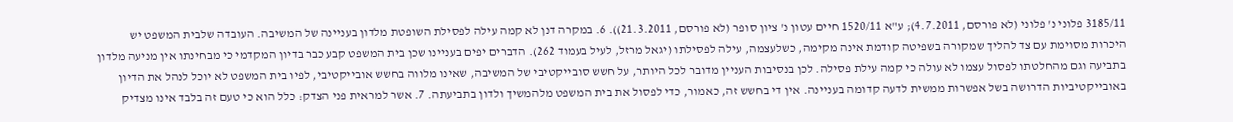3185/11 פלוני נ' פלוני (לא פורסם, 4.7.2011); ע"א 1520/11 חיים עטון נ' ציון סופר (לא פורסם, 21.3.2011)). 6. במקרה דנן לא קמה עילה לפסילת השופטת מלדון בעניינה של המשיבה. העובדה שלבית המשפט יש היכרות מסוימת עם צד להליך שמקורה בשפיטה קודמת אינה מקימה, כשלעצמה, עילה לפסילתו (יגאל מרזל, לעיל בעמוד 262). הדברים יפים בעניינו שכן בית המשפט קבע כבר בדיון המקדמי כי מבחינתו אין מניעה מלדון בתביעה וגם מהחלטתו לפסול עצמו לא עולה כי קמה עילת פסילה. לכן בנסיבות העניין מדובר לכל היותר, על חשש סובייקטיבי של המשיבה, שאינו מלווה בחשש אובייקטיבי, לפיו בית המשפט לא יוכל לנהל את הדיון באובייקטיביות הדרושה בשל אפשרות ממשית לדעה קדומה בעניינה. אין די בחשש זה, כאמור, כדי לפסול את בית המשפט מלהמשיך ולדון בתביעתה. 7. אשר למראית פני הצדק: כלל הוא כי טעם זה בלבד אינו מצדיק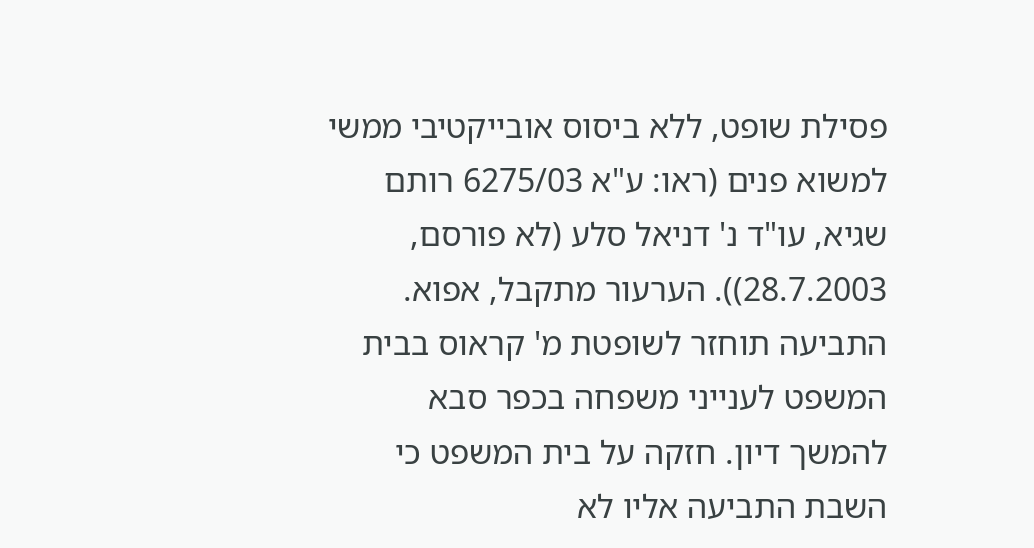פסילת שופט, ללא ביסוס אובייקטיבי ממשי למשוא פנים (ראו: ע"א 6275/03 רותם שגיא, עו"ד נ' דניאל סלע (לא פורסם, 28.7.2003)). הערעור מתקבל, אפוא. התביעה תוחזר לשופטת מ' קראוס בבית המשפט לענייני משפחה בכפר סבא להמשך דיון. חזקה על בית המשפט כי השבת התביעה אליו לא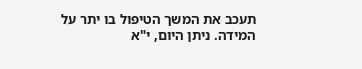תעכב את המשך הטיפול בו יתר על המידה. ניתן היום, י"א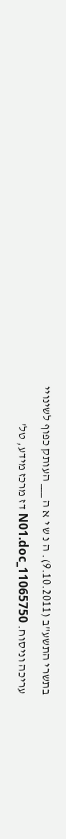בתשרי התשע"ב (9.10.2011). ה נ ש י א ה ___ העותק כפוף לשינויי עריכה וניסוח. 11065750_N01.doc דז מרכז מידע, טל'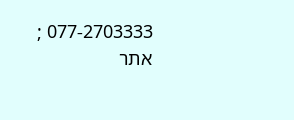077-2703333 ; אתר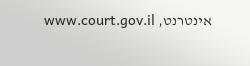אינטרנט, www.court.gov.il